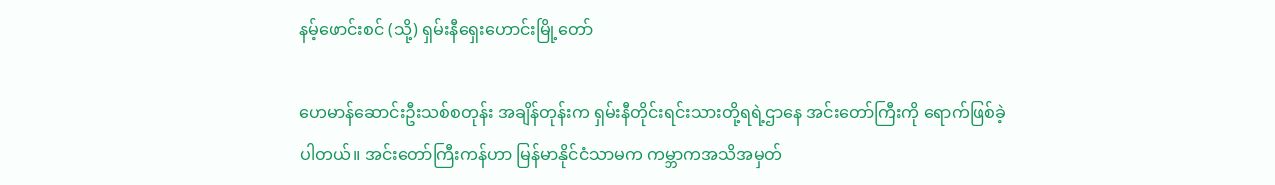နမ့်ဖောင်းစင် (သို့) ရှမ်းနီရှေးဟောင်းမြို့တော်

ဟေမာန်ဆောင်းဦးသစ်စတုန်း အချိန်တုန်းက ရှမ်းနီတိုင်းရင်းသားတို့ရရဲ့ဌာနေ အင်းတော်ကြီးကို ရောက်ဖြစ်ခဲ့ပါတယ်။ အင်းတော်ကြီးကန်ဟာ မြန်မာနိုင်ငံသာမက ကမ္ဘာကအသိအမှတ်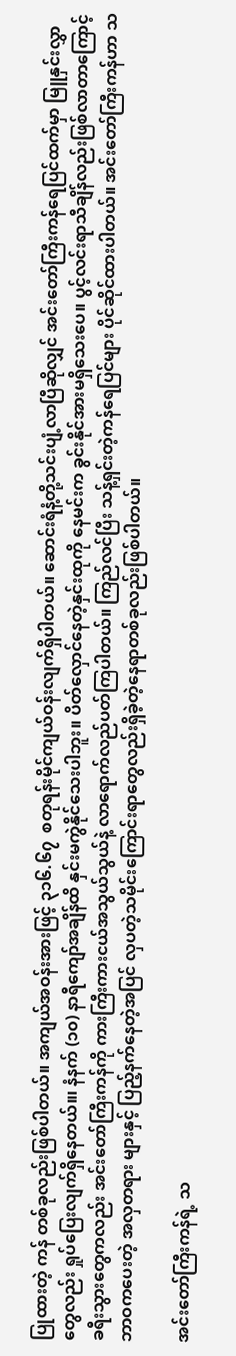ပြုထားတဲ့ ကန် တစ်ခုလည်းဖြစ်ပါတယ်။ အကျယ်အဝန်းအားဖြင့် ၃၁၆.၆၇  စတုရန်းမိုင်ကျယ်ဝန်းလျက်ရှိပါတယ်။ ဆောင်းရံနံ့တို့သင်းပျံ့လာပြီဆိုလျှင် အင်းတော်ကြီးကန်ရေပြင်ထက်မှာ မြူနှင်းလွှာတွေလည်း ရှုပ်ပြေးလျက်ရှိနေတယ်။၊ နံနက် (၁၀) နာရီကျော်အချိန်ထိ နှင်းမကွဲနိုင်သေးပါဘူး။ ပိတ်လှောင်နေတဲ့နှင်းထုကို နေမင်းက ခွင်းနိုင်အားမရှိသေးပေ။ ပွင့်လင်းရာသီချိန်လည်းဖြစ်လာတာကြောင့် ခရီးသွားတွေကလည်း အင်းတော်ကြီးကန်ကို ကားကြီးကားငယ်အသွယ်သွယ်နဲ့ လာရောက်လည်ပတ်ကြပါတယ်။ ကြည်လင်ပြီး သန့်ရှင်းတဲ့ကန်ရေပြင်များ ပိုင်ဆိုင်ထားပါတယ်။ အင်းတော်ကြီးကန်ဟာ သဘာဝကပေးတဲ့ အလှတရား များနှင့် ပြည့်နက်နေတဲ့အပြင် လှပတဲ့သမိုင်းကြောင်းရာတွေလည်းရှိခဲ့တဲ့နေရာတစ်ခုလည်းဖြစ်ပါတယ်။

အင်းတော်ကြီးကန်ရဲ့ သ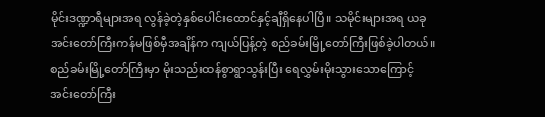မိုင်းဒဏ္ဍာရီများအရ လွန်ခဲ့တဲ့နှစ်ပေါင်းထောင်နှင့်ချီရှိနေပါပြီ။ သမိုင်းများအရ ယခုအင်းတော်ကြီးကန်မဖြစ်မှီအချိန်က ကျယ်ပြန့်တဲ့ စည်ခမ်းမြို့တော်ကြီးဖြစ်ခဲ့ပါတယ်။စည်ခမ်းမြို့တော်ကြီးမှာ မိုးသည်းထန်စွာရွာသွန်းပြီး ရေလွှမ်းမိုးသွားသောကြောင့် အင်းတော်ကြီး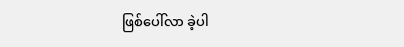ဖြစ်ပေါ်လာ ခဲ့ပါ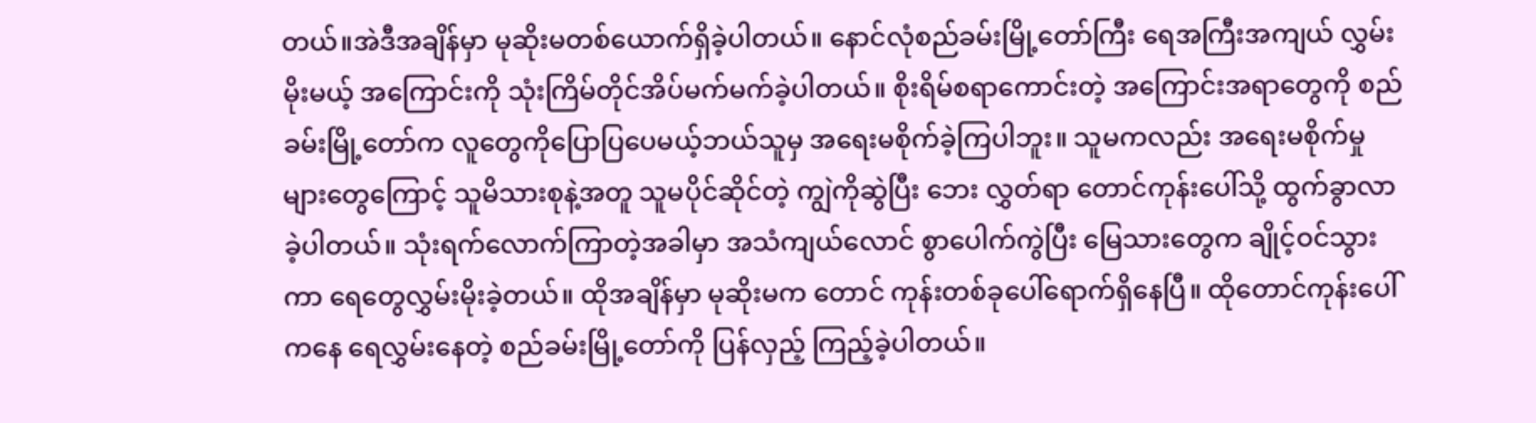တယ်။အဲဒီအချိန်မှာ မုဆိုးမတစ်ယောက်ရှိခဲ့ပါတယ်။ နောင်လုံစည်ခမ်းမြို့တော်ကြီး ရေအကြီးအကျယ် လွှမ်းမိုးမယ့် အကြောင်းကို သုံးကြိမ်တိုင်အိပ်မက်မက်ခဲ့ပါတယ်။ စိုးရိမ်စရာကောင်းတဲ့ အကြောင်းအရာတွေကို စည်ခမ်းမြို့တော်က လူတွေကိုပြောပြပေမယ့်ဘယ်သူမှ အရေးမစိုက်ခဲ့ကြပါဘူး။ သူမကလည်း အရေးမစိုက်မှုများတွေကြောင့် သူမိသားစုနဲ့အတူ သူမပိုင်ဆိုင်တဲ့ ကျွဲကိုဆွဲပြီး ဘေး လွှတ်ရာ တောင်ကုန်းပေါ်သို့ ထွက်ခွာလာခဲ့ပါတယ်။ သုံးရက်လောက်ကြာတဲ့အခါမှာ အသံကျယ်လောင် စွာပေါက်ကွဲပြီး မြေသားတွေက ချိုင့်ဝင်သွားကာ ရေတွေလွှမ်းမိုးခဲ့တယ်။ ထိုအချိန်မှာ မုဆိုးမက တောင် ကုန်းတစ်ခုပေါ်ရောက်ရှိနေပြီ။ ထိုတောင်ကုန်းပေါ်ကနေ ရေလွှမ်းနေတဲ့ စည်ခမ်းမြို့တော်ကို ပြန်လှည့် ကြည့်ခဲ့ပါတယ်။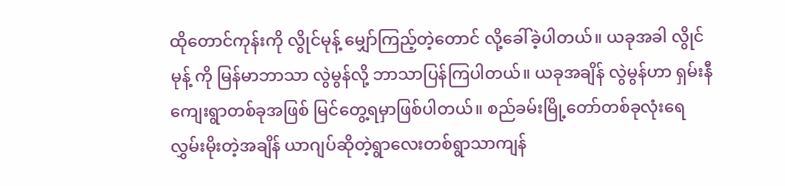ထိုတောင်ကုန်းကို လွိုင်မုန့် မျှော်ကြည့်တဲ့တောင် လို့ခေါ်ခဲ့ပါတယ်။ ယခုအခါ လွိုင်မုန့် ကို မြန်မာဘာသာ လွဲမွန်လို့ ဘာသာပြန်ကြပါတယ်။ ယခုအချိန် လွဲမွန်ဟာ ရှမ်းနီကျေးရွာတစ်ခုအဖြစ် မြင်တွေ့ရမှာဖြစ်ပါတယ်။ စည်ခမ်းမြို့တော်တစ်ခုလုံးရေလွှမ်းမိုးတဲ့အချိန် ယာဂျပ်ဆိုတဲ့ရွာလေးတစ်ရွာသာကျန်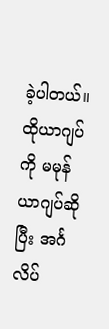ခဲ့ပါတယ်။ ထိုယာဂျပ်ကို မမုန်ယာဂျပ်ဆိုပြီး အင်္ဂလိပ်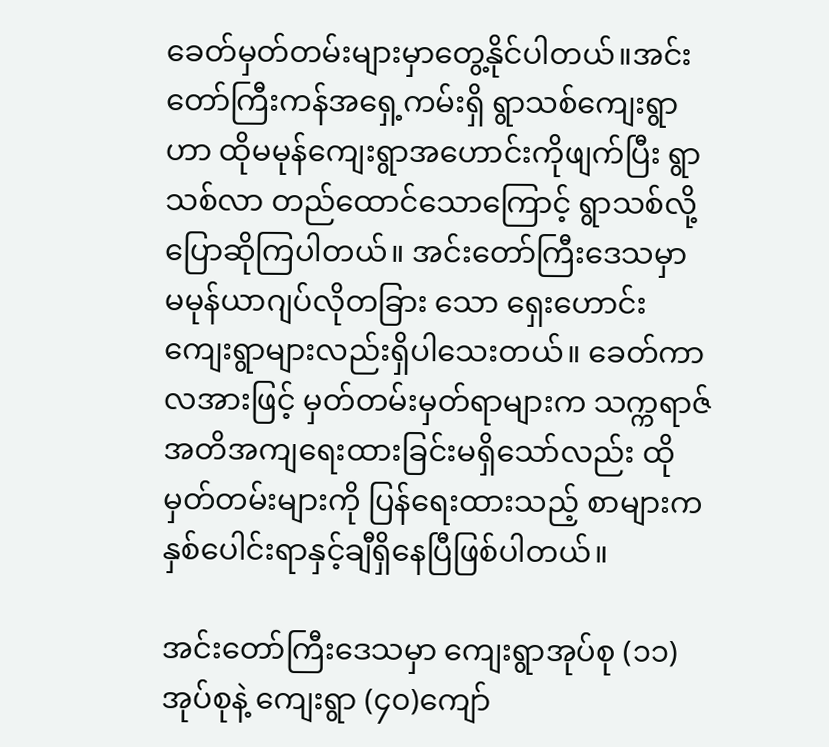ခေတ်မှတ်တမ်းများမှာတွေ့နိုင်ပါတယ်။အင်းတော်ကြီးကန်အရှေ့ကမ်းရှိ ရွာသစ်ကျေးရွာဟာ ထိုမမုန်ကျေးရွာအဟောင်းကိုဖျက်ပြီး ရွာသစ်လာ တည်ထောင်သောကြောင့် ရွာသစ်လို့ပြောဆိုကြပါတယ်။ အင်းတော်ကြီးဒေသမှာ မမုန်ယာဂျပ်လိုတခြား သော ရှေးဟောင်းကျေးရွာများလည်းရှိပါသေးတယ်။ ခေတ်ကာလအားဖြင့် မှတ်တမ်းမှတ်ရာများက သက္ကရာဇ်အတိအကျရေးထားခြင်းမရှိသော်လည်း ထိုမှတ်တမ်းများကို ပြန်ရေးထားသည့် စာများကနှစ်ပေါင်းရာနှင့်ချီရှိနေပြီဖြစ်ပါတယ်။

အင်းတော်ကြီးဒေသမှာ ကျေးရွာအုပ်စု (၁၁)အုပ်စုနဲ့ ကျေးရွာ (၄၀)ကျော်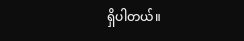ရှိပါတယ်။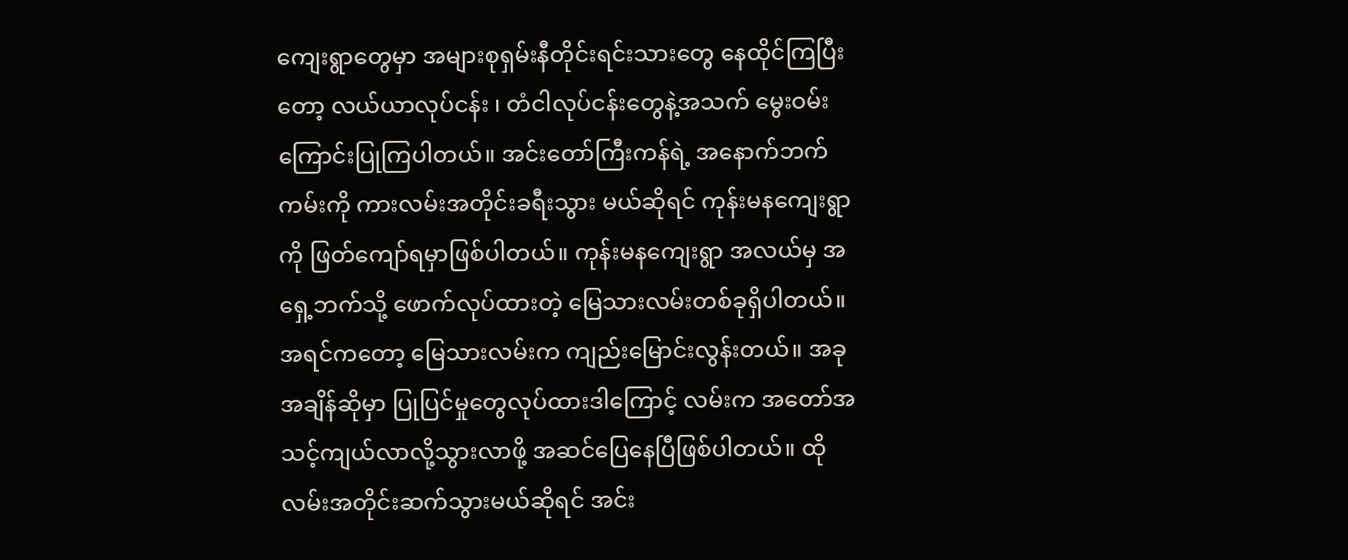ကျေးရွာတွေမှာ အများစုရှမ်းနီတိုင်းရင်းသားတွေ နေထိုင်ကြပြီးတော့ လယ်ယာလုပ်ငန်း ၊ တံငါလုပ်ငန်းတွေနဲ့အသက် မွေးဝမ်းကြောင်းပြုကြပါတယ်။ အင်းတော်ကြီးကန်ရဲ့ အနောက်ဘက်ကမ်းကို ကားလမ်းအတိုင်းခရီးသွား မယ်ဆိုရင် ကုန်းမနကျေးရွာကို ဖြတ်ကျော်ရမှာဖြစ်ပါတယ်။ ကုန်းမနကျေးရွာ အလယ်မှ အရှေ့ဘက်သို့ ဖောက်လုပ်ထားတဲ့ မြေသားလမ်းတစ်ခုရှိပါတယ်။ အရင်ကတော့ မြေသားလမ်းက ကျည်းမြောင်းလွန်းတယ်။ အခုအချိန်ဆိုမှာ ပြုပြင်မှုတွေလုပ်ထားဒါကြောင့် လမ်းက အတော်အသင့်ကျယ်လာလို့သွားလာဖို့ အဆင်ပြေနေပြီဖြစ်ပါတယ်။ ထိုလမ်းအတိုင်းဆက်သွားမယ်ဆိုရင် အင်း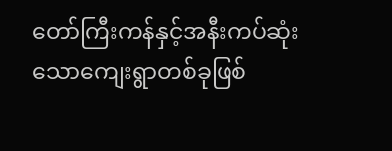တော်ကြီးကန်နှင့်အနီးကပ်ဆုံး သောကျေးရွာတစ်ခုဖြစ်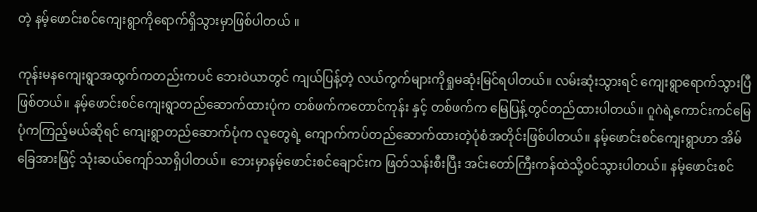တဲ့ နမ့်ဖောင်းစင်ကျေးရွာကိုရောက်ရှိသွားမှာဖြစ်ပါတယ် ။

ကုန်းမနကျေးရွာအထွက်ကတည်းကပင် ဘေးဝဲယာတွင် ကျယ်ပြန့်တဲ့ လယ်ကွက်များကိုရှုမဆုံးမြင်ရပါတယ်။ လမ်းဆုံးသွားရင် ကျေးရွာရောက်သွားပြီဖြစ်တယ်။ နမ့်ဖောင်းစင်ကျေးရွာတည်ဆောက်ထားပုံက တစ်ဖက်ကတောင်ကုန်း နှင့် တစ်ဖက်က မြေပြန့်တွင်တည်ထားပါတယ်။ ဂူဂဲရဲ့ကောင်းကင်မြေ ပုံကကြည့်မယ်ဆိုရင် ကျေးရွာတည်ဆောက်ပုံက လူတွေရဲ့ ကျောက်ကပ်တည်ဆောက်ထားတဲ့ပုံစံအတိုင်းဖြစ်ပါတယ်။ နမ့်ဖောင်းစင်ကျေးရွာဟာ အိမ်ခြေအားဖြင့် သုံးဆယ်ကျော်သာရှိပါတယ်။ ဘေးမှာနမ့်ဖောင်းစင်ချောင်းက ဖြတ်သန်းစီးပြီး အင်းတော်ကြီးကန်ထဲသို့ဝင်သွားပါတယ်။ နမ့်ဖောင်းစင်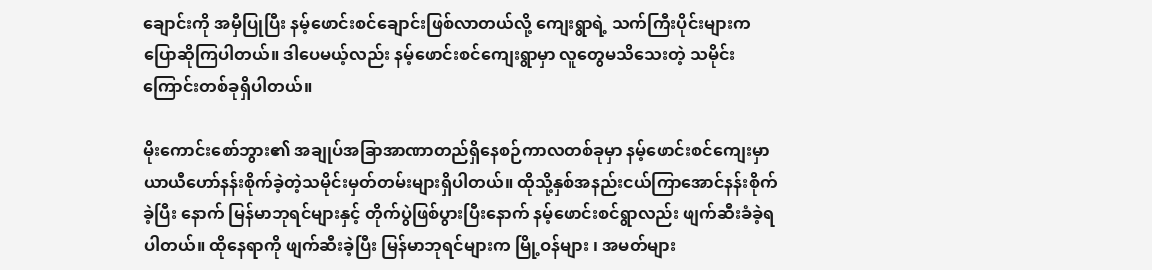ချောင်းကို အမှီပြုပြီး နမ့်ဖောင်းစင်ချောင်းဖြစ်လာတယ်လို့ ကျေးရွာရဲ့ သက်ကြီးပိုင်းများက ပြောဆိုကြပါတယ်။ ဒါပေမယ့်လည်း နမ့်ဖောင်းစင်ကျေးရွာမှာ လူတွေမသိသေးတဲ့ သမိုင်းကြောင်းတစ်ခုရှိပါတယ်။

မိုးကောင်းစော်ဘွား၏ အချုပ်အခြာအာဏာတည်ရှိနေစဉ်ကာလတစ်ခုမှာ နမ့်ဖောင်းစင်ကျေးမှာ ယာယီဟော်နန်းစိုက်ခဲ့တဲ့သမိုင်းမှတ်တမ်းများရှိပါတယ်။ ထိုသို့နှစ်အနည်းငယ်ကြာအောင်နန်းစိုက်ခဲ့ပြီး နောက် မြန်မာဘုရင်များနှင့် တိုက်ပွဲဖြစ်ပွားပြီးနောက် နမ့်ဖောင်းစင်ရွာလည်း ဖျက်ဆီးခံခဲ့ရပါတယ်။ ထိုနေရာကို ဖျက်ဆီးခဲ့ပြီး မြန်မာဘုရင်များက မြို့ဝန်များ ၊ အမတ်များ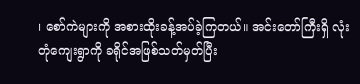၊ စော်ကဲများကို အစားထိုးခန့်အပ်ခဲ့ကြတယ်။ အင်းတော်ကြီးရှိ လုံးတုံကျေးရွာကို ခရိုင်အဖြစ်သတ်မှတ်ပြီး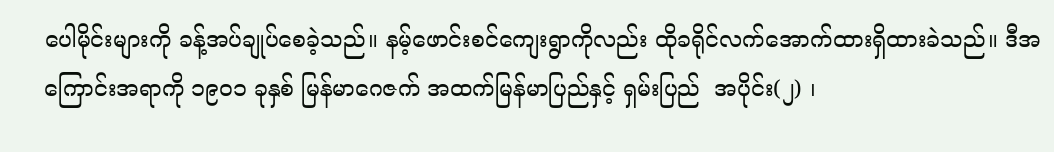ပေါမိုင်းများကို ခန့်အပ်ချုပ်စေခဲ့သည်။ နမ့်ဖောင်းစင်ကျေးရွာကိုလည်း ထိုခရိုင်လက်အောက်ထားရှိထားခဲသည်။ ဒီအကြောင်းအရာကို ၁၉၀၁ ခုနှစ် မြန်မာဂေဇက် အထက်မြန်မာပြည်နှင့် ရှမ်းပြည်  အပိုင်း(၂) ၊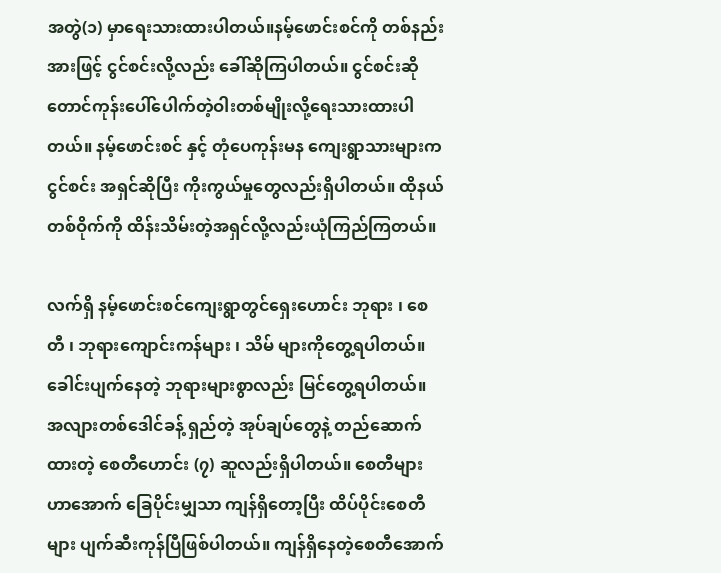အတွဲ(၁) မှာရေးသားထားပါတယ်။နမ့်ဖောင်းစင်ကို တစ်နည်းအားဖြင့် ငွင်စင်းလို့လည်း ခေါ်ဆိုကြပါတယ်။ ငွင်စင်းဆို တောင်ကုန်းပေါ်ပေါက်တဲ့ဝါးတစ်မျိုးလို့ရေးသားထားပါတယ်။ နမ့်ဖောင်းစင် နှင့် တုံပေကုန်းမန ကျေးရွာသားများက ငွင်စင်း အရှင်ဆိုပြီး ကိုးကွယ်မှုတွေလည်းရှိပါတယ်။ ထိုနယ်တစ်ဝိုက်ကို ထိန်းသိမ်းတဲ့အရှင်လို့လည်းယုံကြည်ကြတယ်။

လက်ရှိ နမ့်ဖောင်းစင်ကျေးရွာတွင်ရှေးဟောင်း ဘုရား ၊ စေတီ ၊ ဘုရားကျောင်းကန်များ ၊ သိမ် များကိုတွေ့ရပါတယ်။ ခေါင်းပျက်နေတဲ့ ဘုရားများစွာလည်း မြင်တွေ့ရပါတယ်။  အလျားတစ်ဒေါင်ခန့် ရှည်တဲ့ အုပ်ချပ်တွေနဲ့ တည်ဆောက်ထားတဲ့ စေတီဟောင်း (၇) ဆူလည်းရှိပါတယ်။ စေတီများဟာအောက် ခြေပိုင်းမျှသာ ကျန်ရှိတော့ပြီး ထိပ်ပိုင်းစေတီများ ပျက်ဆီးကုန်ပြီဖြစ်ပါတယ်။ ကျန်ရှိနေတဲ့စေတီအောက်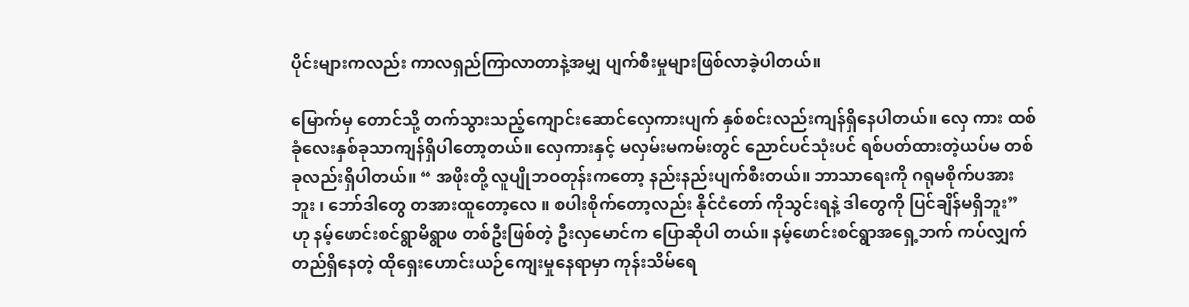ပိုင်းများကလည်း ကာလရှည်ကြာလာတာနဲ့အမျှ ပျက်စီးမှုများဖြစ်လာခဲ့ပါတယ်။

မြောက်မှ တောင်သို့ တက်သွားသည့်ကျောင်းဆောင်လှေကားပျက် နှစ်စင်းလည်းကျန်ရှိနေပါတယ်။ လှေ ကား ထစ်ခုံလေးနှစ်ခုသာကျန်ရှိပါတော့တယ်။ လှေကားနှင့် မလှမ်းမကမ်းတွင် ညောင်ပင်သုံးပင် ရစ်ပတ်ထားတဲ့ယပ်မ တစ်ခုလည်းရှိပါတယ်။ “ အဖိုးတို့ လူပျိုဘဝတုန်းကတော့ နည်းနည်းပျက်စီးတယ်။ ဘာသာရေးကို ဂရုမစိုက်ပအားဘူး ၊ ဘော်ဒါတွေ တအားထူတော့လေ ။ စပါးစိုက်တော့လည်း နိုင်ငံတော် ကိုသွင်းရနဲ့ ဒါတွေကို ပြင်ချိန်မရှိဘူး” ဟု နမ့်ဖောင်းစင်ရွာမိရွာဖ တစ်ဦးဖြစ်တဲ့ ဦးလှမောင်က ပြောဆိုပါ တယ်။ နမ့်ဖောင်းစင်ရွာအရှေ့ဘက် ကပ်လျှက်တည်ရှိနေတဲ့ ထိုရှေးဟောင်းယဉ်ကျေးမှုနေရာမှာ ကုန်းသိမ်ရေ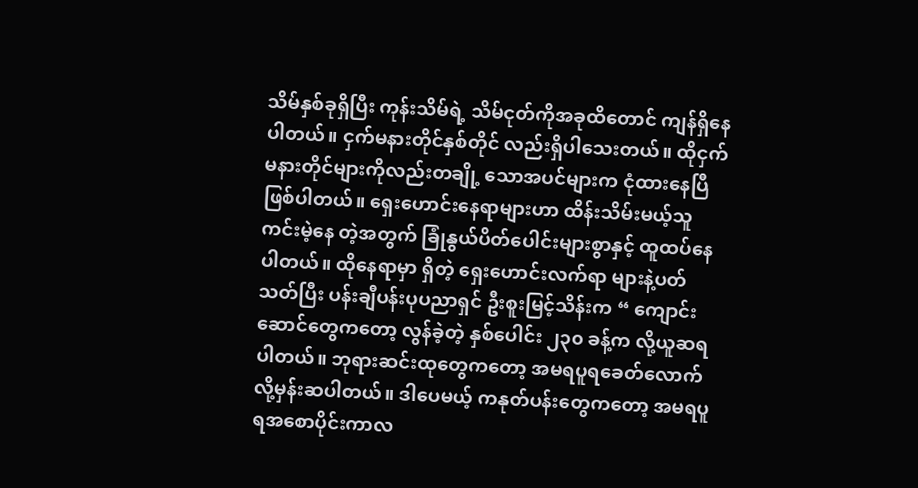သိမ်နှစ်ခုရှိပြီး ကုန်းသိမ်ရဲ့ သိမ်ငုတ်ကိုအခုထိတောင် ကျန်ရှိနေပါတယ်။ ငှက်မနားတိုင်နှစ်တိုင် လည်းရှိပါသေးတယ်။ ထိုငှက်မနားတိုင်များကိုလည်းတချို့ သောအပင်များက ငုံထားနေပြီဖြစ်ပါတယ်။ ရှေးဟောင်းနေရာများဟာ ထိန်းသိမ်းမယ့်သူ ကင်းမဲ့နေ တဲ့အတွက် ခြုံနွယ်ပိတ်ပေါင်းများစွာနှင့် ထူထပ်နေပါတယ်။ ထိုနေရာမှာ ရှိတဲ့ ရှေးဟောင်းလက်ရာ များနဲ့ပတ်သတ်ပြီး ပန်းချီပန်းပုပညာရှင် ဦးစူးမြင့်သိန်းက “ ကျောင်းဆောင်တွေကတော့ လွန်ခဲ့တဲ့ နှစ်ပေါင်း ၂၃၀ ခန့်က လို့ယူဆရပါတယ်။ ဘုရားဆင်းထုတွေကတော့ အမရပူရခေတ်လောက်လို့မှန်းဆပါတယ်။ ဒါပေမယ့် ကနုတ်ပန်းတွေကတော့ အမရပူရအစောပိုင်းကာလ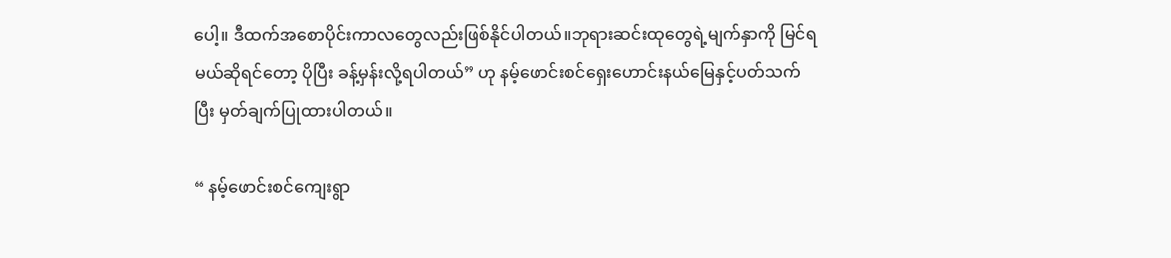ပေါ့။ ဒီထက်အစောပိုင်းကာလတွေလည်းဖြစ်နိုင်ပါတယ်။ဘုရားဆင်းထုတွေရဲ့မျက်နှာကို မြင်ရမယ်ဆိုရင်တော့ ပိုပြီး ခန့်မှန်းလို့ရပါတယ်” ဟု နမ့်ဖောင်းစင်ရှေးဟောင်းနယ်မြေနှင့်ပတ်သက်ပြီး မှတ်ချက်ပြုထားပါတယ်။

“ နမ့်ဖောင်းစင်ကျေးရွာ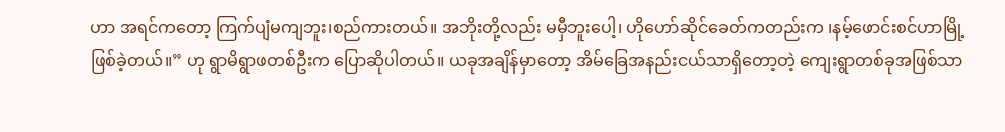ဟာ အရင်ကတော့ ကြက်ပျံမကျဘူး၊စည်ကားတယ်။ အဘိုးတို့လည်း မမှီဘူးပေါ့၊ ဟိုဟော်ဆိုင်ခေတ်ကတည်းက ၊နမ့်ဖောင်းစင်ဟာမြို့ဖြစ်ခဲ့တယ်။” ဟု ရွာမိရွာဖတစ်ဦးက ပြောဆိုပါတယ်။ ယခုအချိန်မှာတော့ အိမ်ခြေအနည်းငယ်သာရှိတော့တဲ့ ကျေးရွာတစ်ခုအဖြစ်သာ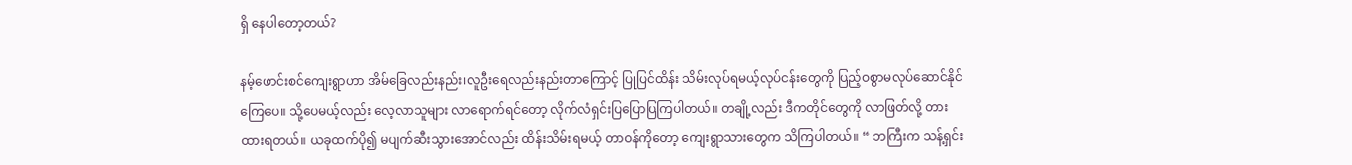ရှိ နေပါတော့တယ်?

နမ့်ဖောင်းစင်ကျေးရွာဟာ အိမ်ခြေလည်းနည်း၊လူဦးရေလည်းနည်းတာကြောင့် ပြုပြင်ထိန်း သိမ်းလုပ်ရမယ့်လုပ်ငန်းတွေကို ပြည့်ဝစွာမလုပ်ဆောင်နိုင်ကြေပေ။ သို့ပေမယ့်လည်း လေ့လာသူများ လာရောက်ရင်တော့ လိုက်လံရှင်းပြပြောပြကြပါတယ်။ တချို့လည်း ဒီကတိုင်တွေကို လာဖြတ်လို့ တားထားရတယ်။ ယခုထက်ပို၍ မပျက်ဆီးသွားအောင်လည်း ထိန်းသိမ်းရမယ့် တာဝန်ကိုတော့ ကျေးရွာသားတွေက သိကြပါတယ်။ “ ဘကြီးက သန့်ရှင်း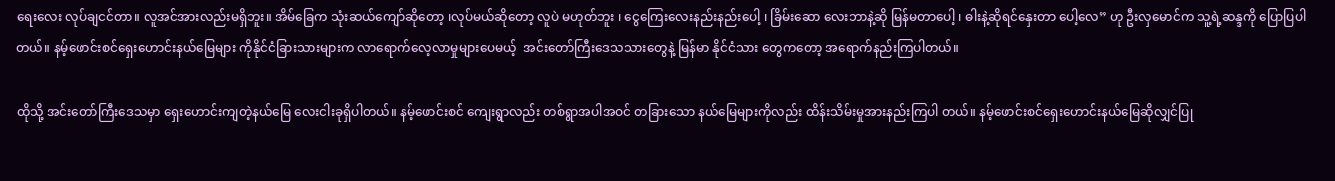ရေးလေး လုပ်ချငင်တာ။ လူအင်အားလည်းမရှိဘူး။ အိမ်ခြေက သုံးဆယ်ကျော်ဆိုတော့ ၊လုပ်မယ်ဆိုတော့ လူပဲ မဟုတ်ဘူး ၊ ငွေကြေးလေးနည်းနည်းပေါ့ ၊ ခြိမ်းဆော လေးဘာနဲ့ဆို မြန်မတာပေါ့ ၊ ဓါးနဲ့ဆိုရင်နှေးတာ ပေါ့လေ” ဟု ဦးလှမောင်က သူ့ရဲ့ဆန္ဒကို ပြောပြပါတယ်။ နမ့်ဖောင်းစင်ရှေးဟောင်းနယ်မြေများ ကိုနိုင်ငံခြားသားများက လာရောက်လေ့လာမှုများပေမယ့်  အင်းတော်ကြီးဒေသသားတွေနဲ့ မြန်မာ နိုင်ငံသား တွေကတော့ အရောက်နည်းကြပါတယ်။

ထိုသို့ အင်းတော်ကြီးဒေသမှာ ရှေးဟောင်းကျတဲ့နယ်မြေ လေးငါးခုရှိပါတယ်။ နမ့်ဖောင်းစင် ကျေးရွာလည်း တစ်ရွာအပါအဝင် တခြားသော နယ်မြေများကိုလည်း ထိန်းသိမ်းမှုအားနည်းကြပါ တယ်။ နမ့်ဖောင်းစင်ရှေးဟောင်းနယ်မြေဆိုလျှင်ပြု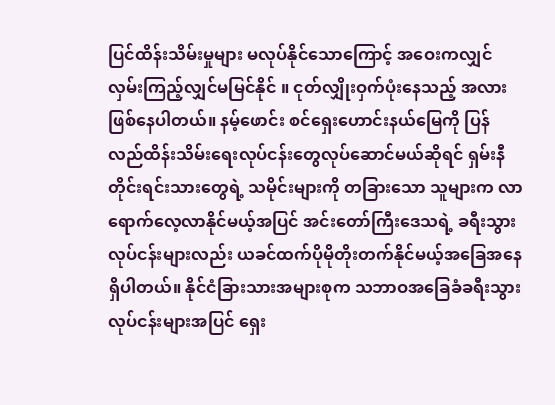ပြင်ထိန်းသိမ်းမှုများ မလုပ်နိုင်သောကြောင့် အဝေးကလျှင် လှမ်းကြည့်လျှင်မမြင်နိုင် ။ ငုတ်လျှိုးဝှက်ပုံးနေသည့် အလားဖြစ်နေပါတယ်။ နမ့်ဖောင်း စင်ရှေးဟောင်းနယ်မြေကို ပြန်လည်ထိန်းသိမ်းရေးလုပ်ငန်းတွေလုပ်ဆောင်မယ်ဆိုရင် ရှမ်းနီ တိုင်းရင်းသားတွေရဲ့ သမိုင်းများကို တခြားသော သူများက လာရောက်လေ့လာနိုင်မယ့်အပြင် အင်းတော်ကြီးဒေသရဲ့ ခရီးသွားလုပ်ငန်းများလည်း ယခင်ထက်ပိုမိုတိုးတက်နိုင်မယ့်အခြေအနေရှိပါတယ်။ နိုင်ငံခြားသားအများစုက သဘာဝအခြေခံခရီးသွားလုပ်ငန်းများအပြင် ရှေး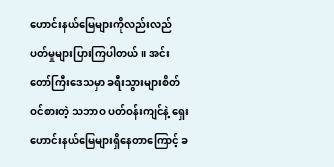ဟောင်းနယ်မြေများကိုလည်းလည်ပတ်မှုများပြားကြပါတယ်။ အင်းတော်ကြီးဒေသမှာ ခရီးသွားများစိတ်ဝင်စားတဲ့ သဘာဝ ပတ်ဝန်းကျင်နဲ့ ရှေးဟောင်းနယ်မြေများရှိနေတာကြောင့် ခ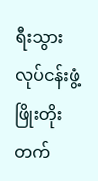ရီးသွားလုပ်ငန်းဖွံ့ဖြိုးတိုးတက်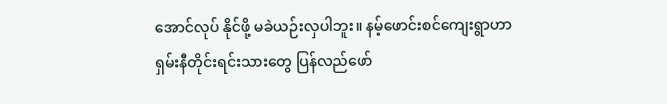အောင်လုပ် နိုင်ဖို့ မခဲယဉ်းလှပါဘူး။ နမ့်ဖောင်းစင်ကျေးရွာဟာ ရှမ်းနီတိုင်းရင်းသားတွေ ပြန်လည်ဖော်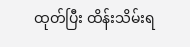ထုတ်ပြီး ထိန်းသိမ်းရ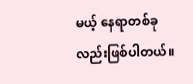မယ့် နေရာတစ်ခုလည်းဖြစ်ပါတယ်။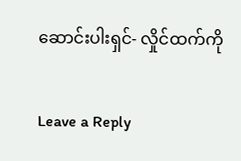ဆောင်းပါးရှင်- လှိုင်ထက်ကို

Leave a Reply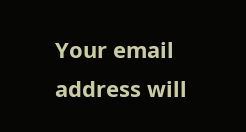Your email address will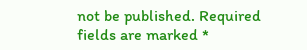not be published. Required fields are marked *